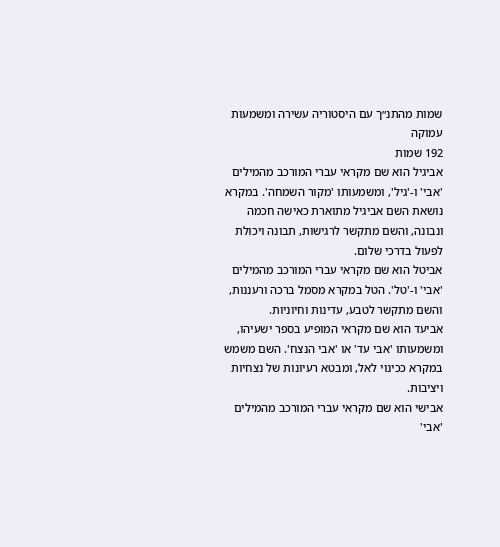שמות מהתנ״ך עם היסטוריה עשירה ומשמעות עמוקה
192 שמות
אביגיל הוא שם מקראי עברי המורכב מהמילים 'אבי' ו-'גיל', ומשמעותו 'מקור השמחה'. במקרא נושאת השם אביגיל מתוארת כאישה חכמה ונבונה, והשם מתקשר לרגישות, תבונה ויכולת לפעול בדרכי שלום.
אביטל הוא שם מקראי עברי המורכב מהמילים 'אבי' ו-'טל'. הטל במקרא מסמל ברכה ורעננות, והשם מתקשר לטבע, עדינות וחיוניות.
אביעד הוא שם מקראי המופיע בספר ישעיהו, ומשמעותו 'אבי עד' או 'אבי הנצח'. השם משמש במקרא ככינוי לאל, ומבטא רעיונות של נצחיות ויציבות.
אבישי הוא שם מקראי עברי המורכב מהמילים 'אבי'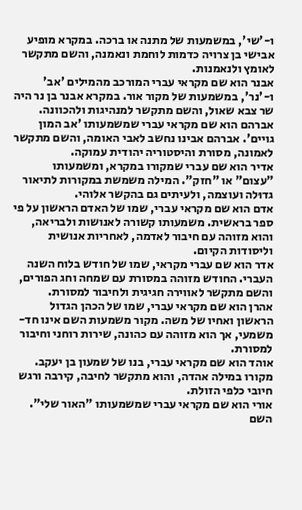ו-'שי', במשמעות של מתנה או ברכה. במקרא מופיע אבישי בן צרויה כדמות לוחמת ונאמנה, והשם מתקשר לאומץ ולנאמנות.
אבנר הוא שם מקראי עברי המורכב מהמילים 'אב' ו-'נר', במשמעות של מקור אור. במקרא אבנר בן נר היה שר צבא שאול, והשם מתקשר למנהיגות ולהכוונה.
אברהם הוא שם מקראי עברי שמשמעותו 'אב המון גויים'. אברהם אבינו נחשב לאבי האומה, והשם מתקשר לאמונה, מסורת והיסטוריה יהודית עמוקה.
אדיר הוא שם עברי שמקורו במקרא, ומשמעותו "עצום" או "חזק". המילה משמשת במקורות לתיאור גדוּלה ועוצמה, ולעיתים גם בהקשר אלוהי.
אדם הוא שם מקראי עברי, שמו של האדם הראשון על פי ספר בראשית. משמעותו קשורה לאנושות ולבריאה, והוא מזוהה עם חיבור לאדמה, לאחריות אנושית וליסודות הקיום.
אדר הוא שם עברי מקראי, שמו של חודש בלוח השנה העברי. החודש מזוהה במסורת עם שמחה וחג הפורים, והשם מתקשר לאווירה חגיגית ולחיבור למסורת.
אהרן הוא שם מקראי עברי, שמו של הכהן הגדול הראשון ואחיו של משה. מקור משמעות השם אינו חד-משמעי, אך הוא מזוהה עם כהונה, שירות רוחני וחיבור למסורת.
אוהד הוא שם מקראי עברי, בנו של שמעון בן יעקב. מקורו במילה אהדה, והוא מתקשר לחיבה, קירבה ורגש חיובי כלפי הזולת.
אורי הוא שם מקראי עברי שמשמעותו "האור שלי". השם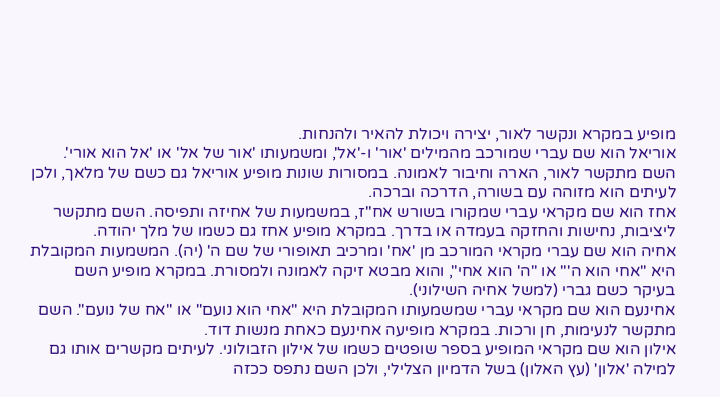מופיע במקרא ונקשר לאור, יצירה ויכולת להאיר ולהנחות.
אוריאל הוא שם עברי שמורכב מהמילים 'אור' ו-'אל', ומשמעותו 'אור של אל' או 'אל הוא אורי'. השם מתקשר לאור, הארה וחיבור לאמונה. במסורות שונות מופיע אוריאל גם כשם של מלאך, ולכן לעיתים הוא מזוהה עם בשורה, הדרכה וברכה.
אחז הוא שם מקראי עברי שמקורו בשורש אח"ז, במשמעות של אחיזה ותפיסה. השם מתקשר ליציבות, נחישות והחזקה בעמדה או בדרך. במקרא מופיע אחז גם כשמו של מלך יהודה.
אחיה הוא שם עברי מקראי המורכב מן 'אח' ומרכיב תאופורי של שם ה' (יה). המשמעות המקובלת היא "אחי הוא ה'" או "ה' הוא אחי", והוא מבטא זיקה לאמונה ולמסורת. במקרא מופיע השם בעיקר כשם גברי (למשל אחיה השילוני).
אחינעם הוא שם מקראי עברי שמשמעותו המקובלת היא "אחי הוא נועם" או "אח של נועם". השם מתקשר לנעימות, חן ורכות. במקרא מופיעה אחינעם כאחת מנשות דוד.
אילון הוא שם מקראי המופיע בספר שופטים כשמו של אילון הזבולוני. לעיתים מקשרים אותו גם למילה 'אלון' (עץ האלון) בשל הדמיון הצלילי, ולכן השם נתפס ככזה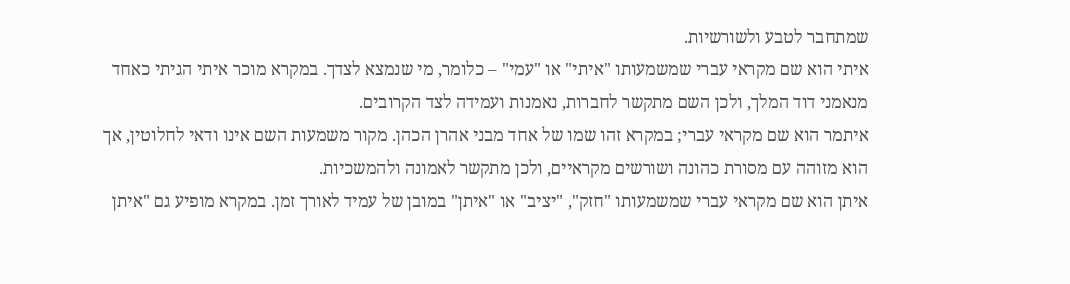שמתחבר לטבע ולשורשיות.
איתי הוא שם מקראי עברי שמשמעותו "איתי" או "עמי" – כלומר, מי שנמצא לצדך. במקרא מוכר איתי הגיתי כאחד מנאמני דוד המלך, ולכן השם מתקשר לחברות, נאמנות ועמידה לצד הקרובים.
איתמר הוא שם מקראי עברי; במקרא זהו שמו של אחד מבני אהרן הכהן. מקור משמעות השם אינו ודאי לחלוטין, אך הוא מזוהה עם מסורת כהונה ושורשים מקראיים, ולכן מתקשר לאמונה ולהמשכיות.
איתן הוא שם מקראי עברי שמשמעותו "חזק", "יציב" או "איתן" במובן של עמיד לאורך זמן. במקרא מופיע גם "איתן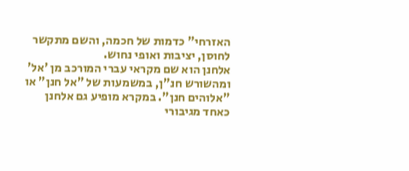האזרחי" כדמות של חכמה, והשם מתקשר לחוסן, יציבות ואופי נחוש.
אלחנן הוא שם מקראי עברי המורכב מן 'אל' ומהשורש חנ"ן, במשמעות של "אל חנן" או "אלוהים חנן". במקרא מופיע גם אלחנן כאחד מגיבורי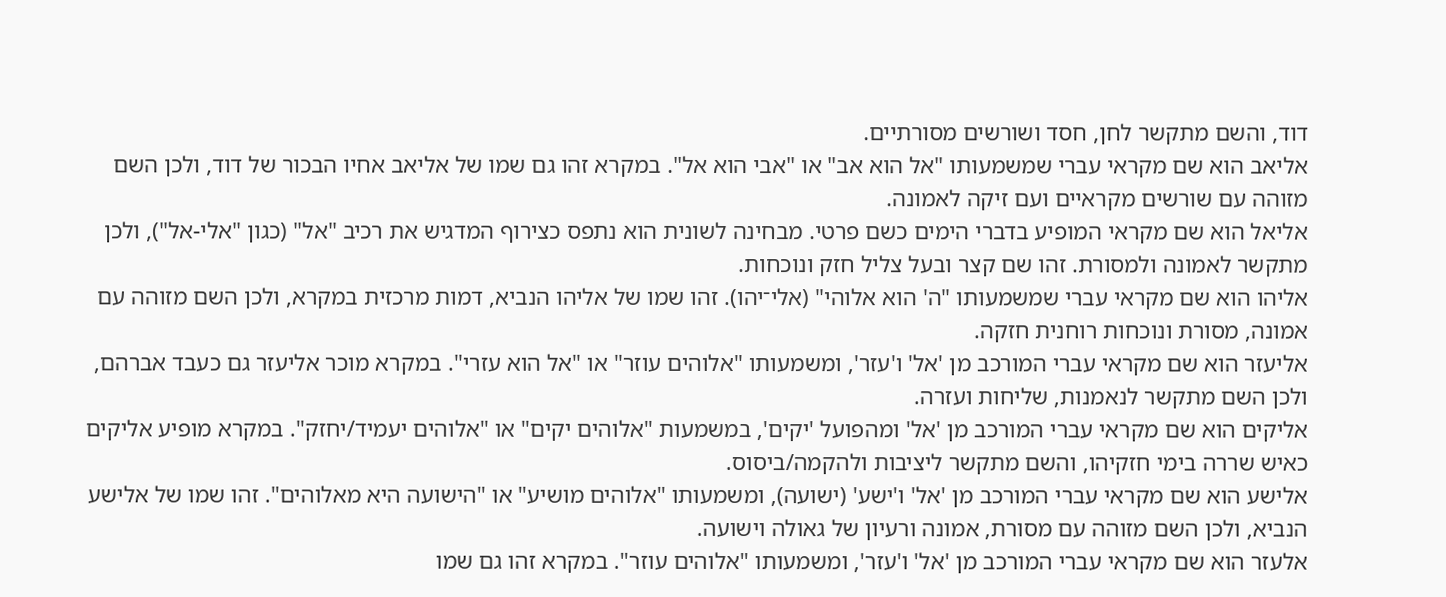דוד, והשם מתקשר לחן, חסד ושורשים מסורתיים.
אליאב הוא שם מקראי עברי שמשמעותו "אל הוא אב" או "אבי הוא אל". במקרא זהו גם שמו של אליאב אחיו הבכור של דוד, ולכן השם מזוהה עם שורשים מקראיים ועם זיקה לאמונה.
אליאל הוא שם מקראי המופיע בדברי הימים כשם פרטי. מבחינה לשונית הוא נתפס כצירוף המדגיש את רכיב "אל" (כגון "אלי-אל"), ולכן מתקשר לאמונה ולמסורת. זהו שם קצר ובעל צליל חזק ונוכחות.
אליהו הוא שם מקראי עברי שמשמעותו "ה' הוא אלוהי" (אלי־יהו). זהו שמו של אליהו הנביא, דמות מרכזית במקרא, ולכן השם מזוהה עם אמונה, מסורת ונוכחות רוחנית חזקה.
אליעזר הוא שם מקראי עברי המורכב מן 'אל' ו'עזר', ומשמעותו "אלוהים עוזר" או "אל הוא עזרי". במקרא מוכר אליעזר גם כעבד אברהם, ולכן השם מתקשר לנאמנות, שליחות ועזרה.
אליקים הוא שם מקראי עברי המורכב מן 'אל' ומהפועל 'יקים', במשמעות "אלוהים יקים" או "אלוהים יעמיד/יחזק". במקרא מופיע אליקים כאיש שררה בימי חזקיהו, והשם מתקשר ליציבות ולהקמה/ביסוס.
אלישע הוא שם מקראי עברי המורכב מן 'אל' ו'ישע' (ישועה), ומשמעותו "אלוהים מושיע" או "הישועה היא מאלוהים". זהו שמו של אלישע הנביא, ולכן השם מזוהה עם מסורת, אמונה ורעיון של גאולה וישועה.
אלעזר הוא שם מקראי עברי המורכב מן 'אל' ו'עזר', ומשמעותו "אלוהים עוזר". במקרא זהו גם שמו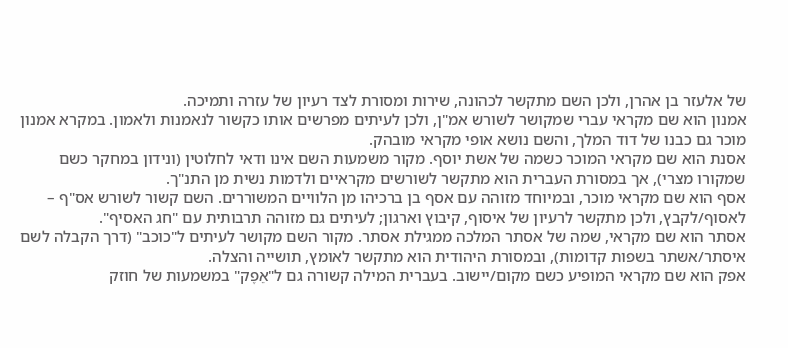של אלעזר בן אהרן, ולכן השם מתקשר לכהונה, שירות ומסורת לצד רעיון של עזרה ותמיכה.
אמנון הוא שם מקראי עברי שמקושר לשורש אמ"ן, ולכן לעיתים מפרשים אותו כקשור לנאמנות ולאמון. במקרא אמנון מוכר גם כבנו של דוד המלך, והשם נושא אופי מקראי מובהק.
אסנת הוא שם מקראי המוכר כשמה של אשת יוסף. מקור משמעות השם אינו ודאי לחלוטין (ונידון במחקר כשם שמקורו מצרי), אך במסורת העברית הוא מתקשר לשורשים מקראיים ולדמות נשית מן התנ"ך.
אסף הוא שם מקראי מוכר, ובמיוחד מזוהה עם אסף בן ברכיהו מן הלוויים המשוררים. השם קשור לשורש אס"ף – לאסוף/לקבץ, ולכן מתקשר לרעיון של איסוף, קיבוץ וארגון; לעיתים גם מזוהה תרבותית עם "חג האסיף".
אסתר הוא שם מקראי, שמה של אסתר המלכה ממגילת אסתר. מקור השם מקושר לעיתים ל"כוכב" (דרך הקבלה לשם איסתר/אשתר בשפות קדומות), ובמסורת היהודית הוא מתקשר לאומץ, תושייה והצלה.
אפק הוא שם מקראי המופיע כשם מקום/יישוב. בעברית המילה קשורה גם ל"אֵפֶק" במשמעות של חוזק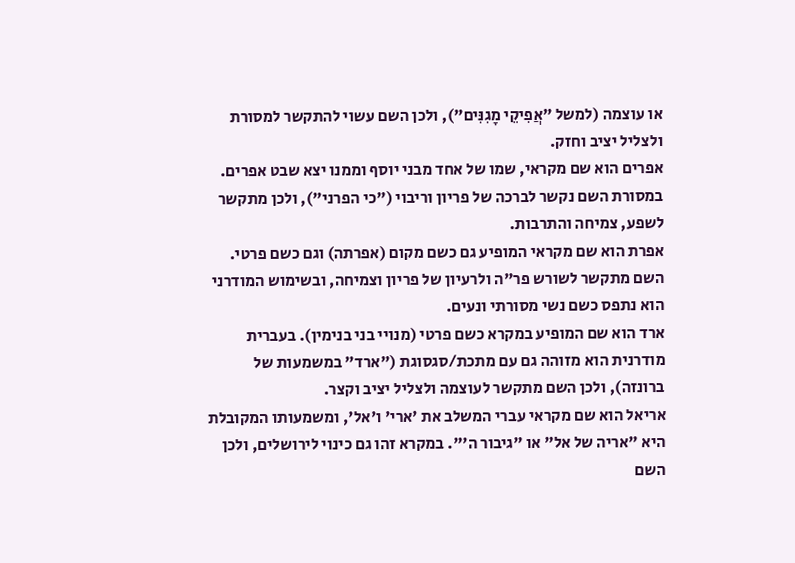או עוצמה (למשל "אֲפִיקֵי מָגִנִּים"), ולכן השם עשוי להתקשר למסורת ולצליל יציב וחזק.
אפרים הוא שם מקראי, שמו של אחד מבני יוסף וממנו יצא שבט אפרים. במסורת השם נקשר לברכה של פריון וריבוי ("כי הפרני"), ולכן מתקשר לשפע, צמיחה והתרבות.
אפרת הוא שם מקראי המופיע גם כשם מקום (אפרתה) וגם כשם פרטי. השם מתקשר לשורש פר"ה ולרעיון של פריון וצמיחה, ובשימוש המודרני הוא נתפס כשם נשי מסורתי ונעים.
ארד הוא שם המופיע במקרא כשם פרטי (מנויי בני בנימין). בעברית מודרנית הוא מזוהה גם עם מתכת/סגסוגת ("ארד" במשמעות של ברונזה), ולכן השם מתקשר לעוצמה ולצליל יציב וקצר.
אריאל הוא שם מקראי עברי המשלב את 'ארי' ו'אל', ומשמעותו המקובלת היא "אריה של אל" או "גיבור ה'". במקרא זהו גם כינוי לירושלים, ולכן השם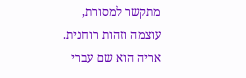מתקשר למסורת, עוצמה וזהות רוחנית.
אריה הוא שם עברי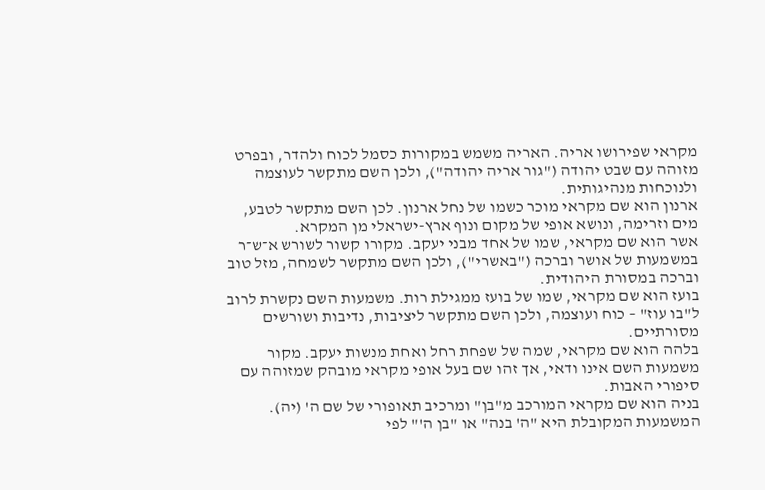מקראי שפירושו אריה. האריה משמש במקורות כסמל לכוח ולהדר, ובפרט מזוהה עם שבט יהודה ("גור אריה יהודה"), ולכן השם מתקשר לעוצמה ולנוכחות מנהיגותית.
ארנון הוא שם מקראי מוכר כשמו של נחל ארנון. לכן השם מתקשר לטבע, מים וזרימה, ונושא אופי של מקום ונוף ארץ-ישראלי מן המקרא.
אשר הוא שם מקראי, שמו של אחד מבני יעקב. מקורו קשור לשורש א־ש־ר במשמעות של אושר וברכה ("באשרי"), ולכן השם מתקשר לשמחה, מזל טוב וברכה במסורת היהודית.
בועז הוא שם מקראי, שמו של בועז ממגילת רות. משמעות השם נקשרת לרוב ל"בו עוז" – כוח ועוצמה, ולכן השם מתקשר ליציבות, נדיבות ושורשים מסורתיים.
בלהה הוא שם מקראי, שמה של שפחת רחל ואחת מנשות יעקב. מקור משמעות השם אינו ודאי, אך זהו שם בעל אופי מקראי מובהק שמזוהה עם סיפורי האבות.
בניה הוא שם מקראי המורכב מ"בן" ומרכיב תאופורי של שם ה' (יה). המשמעות המקובלת היא "ה' בנה" או "בן ה'" לפי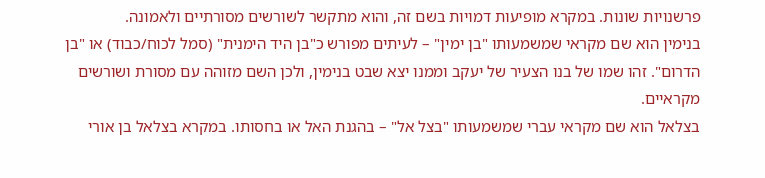פרשנויות שונות. במקרא מופיעות דמויות בשם זה, והוא מתקשר לשורשים מסורתיים ולאמונה.
בנימין הוא שם מקראי שמשמעותו "בן ימין" – לעיתים מפורש כ"בן היד הימנית" (סמל לכוח/כבוד) או "בן הדרום". זהו שמו של בנו הצעיר של יעקב וממנו יצא שבט בנימין, ולכן השם מזוהה עם מסורת ושורשים מקראיים.
בצלאל הוא שם מקראי עברי שמשמעותו "בצל אל" – בהגנת האל או בחסותו. במקרא בצלאל בן אורי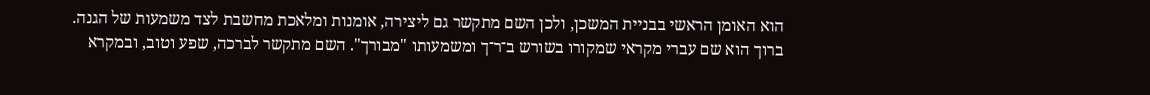הוא האומן הראשי בבניית המשכן, ולכן השם מתקשר גם ליצירה, אומנות ומלאכת מחשבת לצד משמעות של הגנה.
ברוך הוא שם עברי מקראי שמקורו בשורש ב־ר־ך ומשמעותו "מבורך". השם מתקשר לברכה, שפע וטוב, ובמקרא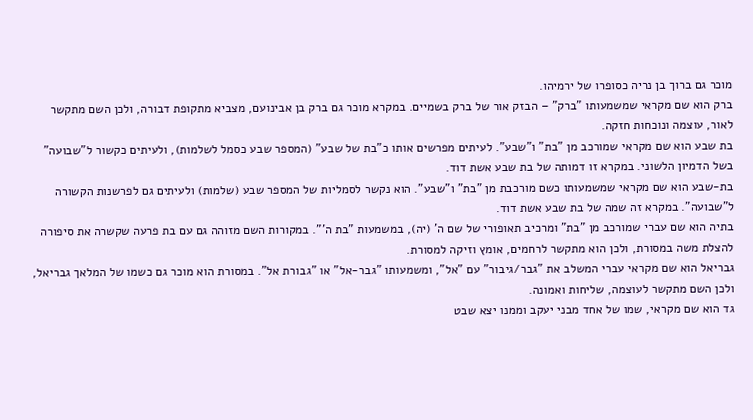מוכר גם ברוך בן נריה כסופרו של ירמיהו.
ברק הוא שם מקראי שמשמעותו "ברק" – הבזק אור של ברק בשמיים. במקרא מוכר גם ברק בן אבינועם, מצביא מתקופת דבורה, ולכן השם מתקשר לאור, עוצמה ונוכחות חזקה.
בת שבע הוא שם מקראי שמורכב מן "בת" ו"שבע". לעיתים מפרשים אותו כ"בת של שבע" (המספר שבע כסמל לשלמות), ולעיתים כקשור ל"שבועה" בשל הדמיון הלשוני. במקרא זו דמותה של בת שבע אשת דוד.
בת-שבע הוא שם מקראי שמשמעותו כשם מורכבת מן "בת" ו"שבע". הוא נקשר לסמליות של המספר שבע (שלמות) ולעיתים גם לפרשנות הקשורה ל"שבועה". במקרא זה שמה של בת שבע אשת דוד.
בתיה הוא שם עברי שמורכב מן "בת" ומרכיב תאופורי של שם ה' (יה), במשמעות "בת ה'". במקורות השם מזוהה גם עם בת פרעה שקשרה את סיפורה להצלת משה במסורת, ולכן הוא מתקשר לרחמים, אומץ וזיקה למסורת.
גבריאל הוא שם מקראי עברי המשלב את "גבר/גיבור" עם "אל", ומשמעותו "גבר-אל" או "גבורת אל". במסורת הוא מוכר גם כשמו של המלאך גבריאל, ולכן השם מתקשר לעוצמה, שליחות ואמונה.
גד הוא שם מקראי, שמו של אחד מבני יעקב וממנו יצא שבט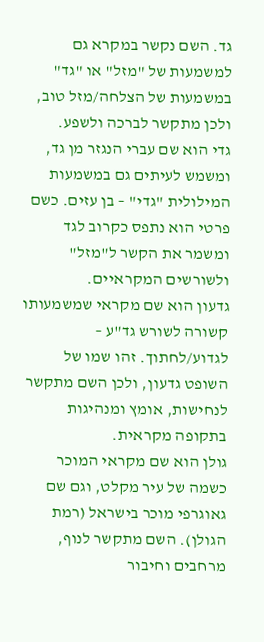גד. השם נקשר במקרא גם למשמעות של "מזל" או "גד" במשמעות של הצלחה/מזל טוב, ולכן מתקשר לברכה ולשפע.
גדי הוא שם עברי הנגזר מן גד, ומשמש לעיתים גם במשמעות המילולית "גדי" – בן עזים. כשם פרטי הוא נתפס כקרוב לגד ומשמר את הקשר ל"מזל" ולשורשים המקראיים.
גדעון הוא שם מקראי שמשמעותו קשורה לשורש גד"ע – לגדוע/לחתוך. זהו שמו של השופט גדעון, ולכן השם מתקשר לנחישות, אומץ ומנהיגות בתקופה מקראית.
גולן הוא שם מקראי המוכר כשמה של עיר מקלט, וגם שם גאוגרפי מוכר בישראל (רמת הגולן). השם מתקשר לנוף, מרחבים וחיבור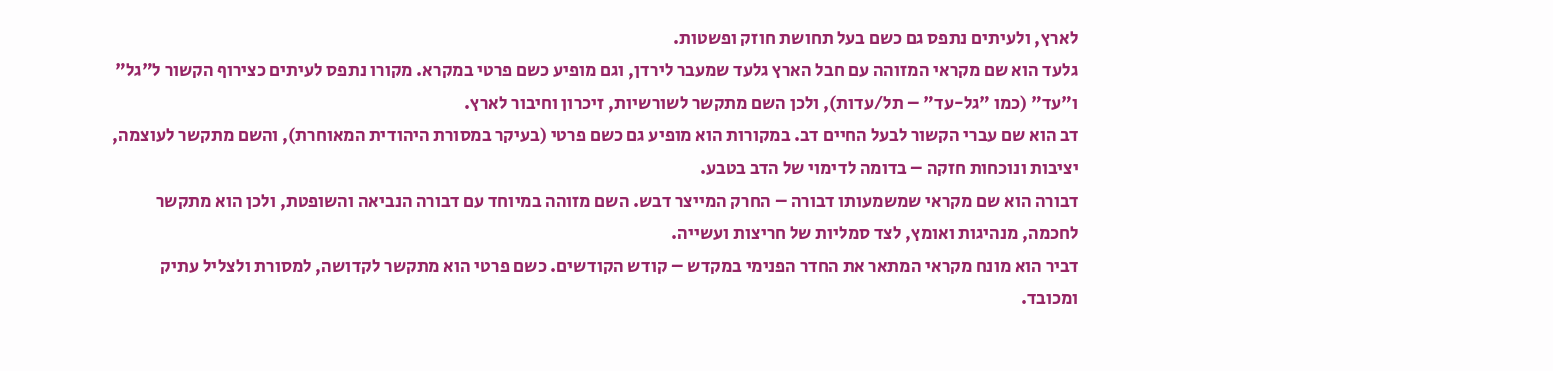לארץ, ולעיתים נתפס גם כשם בעל תחושת חוזק ופשטות.
גלעד הוא שם מקראי המזוהה עם חבל הארץ גלעד שמעבר לירדן, וגם מופיע כשם פרטי במקרא. מקורו נתפס לעיתים כצירוף הקשור ל"גל" ו"עד" (כמו "גל-עד" – תל/עדות), ולכן השם מתקשר לשורשיות, זיכרון וחיבור לארץ.
דב הוא שם עברי הקשור לבעל החיים דב. במקורות הוא מופיע גם כשם פרטי (בעיקר במסורת היהודית המאוחרת), והשם מתקשר לעוצמה, יציבות ונוכחות חזקה – בדומה לדימוי של הדב בטבע.
דבורה הוא שם מקראי שמשמעותו דבורה – החרק המייצר דבש. השם מזוהה במיוחד עם דבורה הנביאה והשופטת, ולכן הוא מתקשר לחכמה, מנהיגות ואומץ, לצד סמליות של חריצות ועשייה.
דביר הוא מונח מקראי המתאר את החדר הפנימי במקדש – קודש הקודשים. כשם פרטי הוא מתקשר לקדושה, למסורת ולצליל עתיק ומכובד.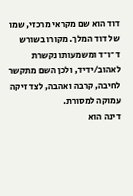דוד הוא שם מקראי מרכזי, שמו של דוד המלך. מקורו בשורש ד־ו־ד ומשמעותו נקשרת לאהוב/ידיד, ולכן השם מתקשר לחיבה, קרבה ואהבה, לצד זיקה עמוקה למסורת.
דינה הוא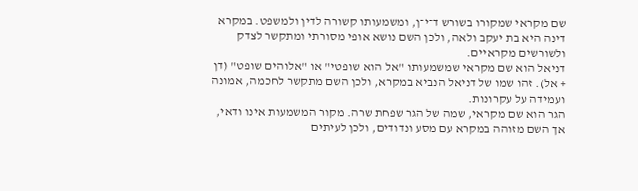שם מקראי שמקורו בשורש ד־י־ן, ומשמעותו קשורה לדין ולמשפט. במקרא דינה היא בת יעקב ולאה, ולכן השם נושא אופי מסורתי ומתקשר לצדק ולשורשים מקראיים.
דניאל הוא שם מקראי שמשמעותו "אל הוא שופטי" או "אלוהים שופט" (דן + אל). זהו שמו של דניאל הנביא במקרא, ולכן השם מתקשר לחכמה, אמונה ועמידה על עקרונות.
הגר הוא שם מקראי, שמה של הגר שפחת שרה. מקור המשמעות אינו ודאי, אך השם מזוהה במקרא עם מסע ונדודים, ולכן לעיתים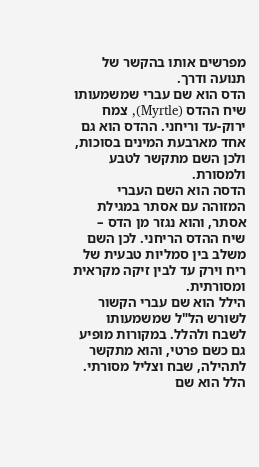מפרשים אותו בהקשר של תנועה ודרך.
הדס הוא שם עברי שמשמעותו שיח ההדס (Myrtle), צמח ירוק-עד וריחני. ההדס הוא גם אחד מארבעת המינים בסוכות, ולכן השם מתקשר לטבע ולמסורת.
הדסה הוא השם העברי המזוהה עם אסתר במגילת אסתר, והוא נגזר מן הדס – שיח ההדס הריחני. לכן השם משלב בין סמליות טבעית של ריח וירק עד לבין זיקה מקראית ומסורתית.
הילל הוא שם עברי הקשור לשורש הל"ל שמשמעותו לשבח ולהלל. במקורות מופיע גם כשם פרטי, והוא מתקשר לתהילה, שבח וצליל מסורתי.
הלל הוא שם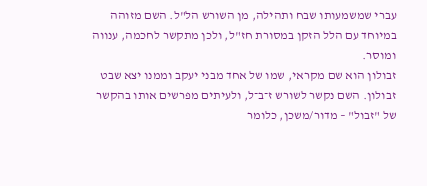עברי שמשמעותו שבח ותהילה, מן השורש הל"ל. השם מזוהה במיוחד עם הלל הזקן במסורת חז"ל, ולכן מתקשר לחכמה, ענווה ומוסר.
זבולון הוא שם מקראי, שמו של אחד מבני יעקב וממנו יצא שבט זבולון. השם נקשר לשורש ז־ב־ל, ולעיתים מפרשים אותו בהקשר של "זבול" – מדור/משכן, כלומר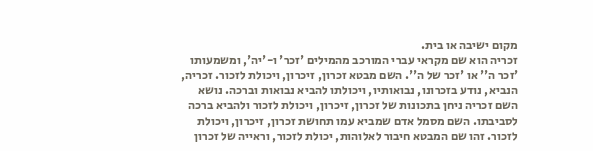מקום ישיבה או בית.
זכריה הוא שם מקראי עברי המורכב מהמילים 'זכר' ו-'יה', ומשמעותו 'זכר ה'' או 'זכר של ה''. השם מבטא זכרון, זיכרון, ויכולת לזכור. זכריה, הנביא, נודע בזכרונו, נבואותיו, ויכולתו להביא נבואות וברכה. נושא השם זכריה ניחן בתכונות של זכרון, זיכרון, ויכולת לזכור ולהביא ברכה לסביבתו. השם מסמל אדם שמביא עמו תחושת זכרון, זיכרון, ויכולת לזכור. זהו שם המבטא חיבור לאלוהות, יכולת לזכור, וראייה של זכרון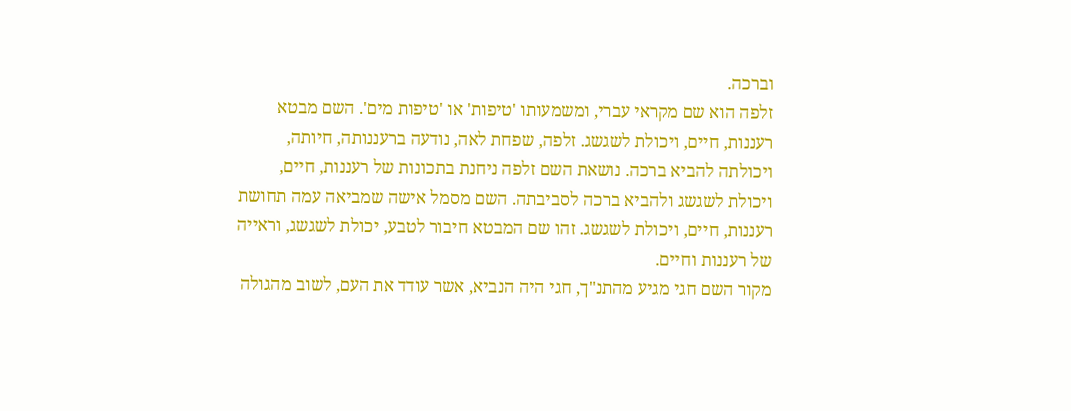וברכה.
זלפה הוא שם מקראי עברי, ומשמעותו 'טיפות' או 'טיפות מים'. השם מבטא רעננות, חיים, ויכולת לשגשג. זלפה, שפחת לאה, נודעה ברעננותה, חיותה, ויכולתה להביא ברכה. נושאת השם זלפה ניחנת בתכונות של רעננות, חיים, ויכולת לשגשג ולהביא ברכה לסביבתה. השם מסמל אישה שמביאה עמה תחושת רעננות, חיים, ויכולת לשגשג. זהו שם המבטא חיבור לטבע, יכולת לשגשג, וראייה של רעננות וחיים.
מקור השם חגי מגיע מהתנ"ך, חגי היה הנביא, אשר עודד את העם, לשוב מהגולה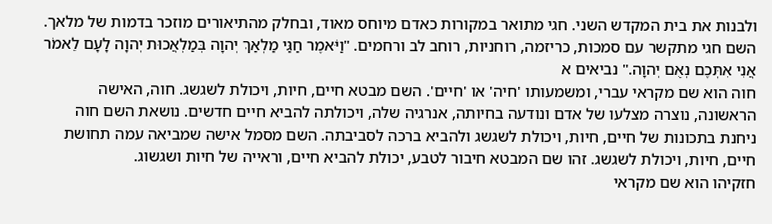ולבנות את בית המקדש השני. חגי מתואר במקורות כאדם מיוחס מאוד, ובחלק מהתיאורים מוזכר בדמות של מלאך. השם חגי מתקשר עם סמכות, כריזמה, רוחניות, רוחב לב ורחמים. "וַיֹּאמֶר חַגַּי מַלְאַךְ יְהוָה בְּמַלְאֲכוּת יְהוָה לָעָם לֵאמֹר אֲנִי אִתְּכֶם נְאֻם יְהוָה." נביאים א
חוה הוא שם מקראי עברי, ומשמעותו 'חיה' או 'חיים'. השם מבטא חיים, חיות, ויכולת לשגשג. חוה, האישה הראשונה, נוצרה מצלעו של אדם ונודעה בחיותה, אנרגיה שלה, ויכולתה להביא חיים חדשים. נושאת השם חוה ניחנת בתכונות של חיים, חיות, ויכולת לשגשג ולהביא ברכה לסביבתה. השם מסמל אישה שמביאה עמה תחושת חיים, חיות, ויכולת לשגשג. זהו שם המבטא חיבור לטבע, יכולת להביא חיים, וראייה של חיות ושגשוג.
חזקיהו הוא שם מקראי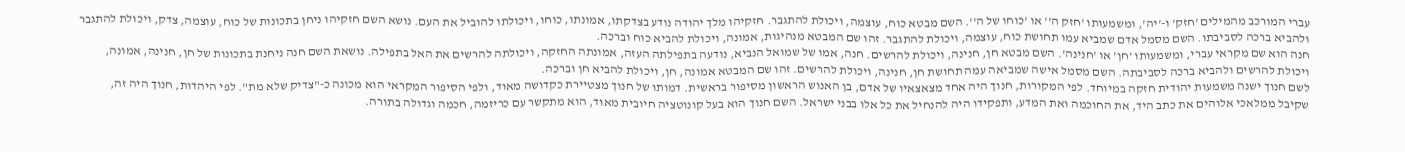עברי המורכב מהמילים 'חזק' ו-'יה', ומשמעותו 'חזק ה'' או 'כוחו של ה''. השם מבטא כוח, עוצמה, ויכולת להתגבר. חזקיהו מלך יהודה נודע בצדקתו, אמונתו, כוחו, ויכולתו להוביל את העם. נושא השם חזקיהו ניחן בתכונות של כוח, עוצמה, צדק, ויכולת להתגבר ולהביא ברכה לסביבתו. השם מסמל אדם שמביא עמו תחושת כוח, עוצמה, ויכולת להתגבר. זהו שם המבטא מנהיגות, אמונה, ויכולת להביא כוח וברכה.
חנה הוא שם מקראי עברי, ומשמעותו 'חן' או 'חנינה'. השם מבטא חן, חנינה, ויכולת להרשים. חנה, אמו של שמואל הנביא, נודעה בתפילתה העזה, אמונתה החזקה, ויכולתה להרשים את האל בתפילה. נושאת השם חנה ניחנת בתכונות של חן, חנינה, אמונה, ויכולת להרשים ולהביא ברכה לסביבתה. השם מסמל אישה שמביאה עמה תחושת חן, חנינה, ויכולת להרשים. זהו שם המבטא אמונה, חן, ויכולת להביא חן וברכה.
לשם חנוך ישנה משמעות יהודית חזקה במיוחד. לפי המקורות, חנוך היה אחד מצאצאיו של אדם, בן האנוש הראשון מסיפור בראשית. דמותו של חנוך מצטיירת כקדושה מאוד, ולפי הסיפור המקראי הוא מכונה כ-"צדיק שלא מת". לפי היהדות, חנוך היה זה, שקיבל ממלאכי אלוהים את כתב היד, את החוכמה ואת המדע, ותפקידו היה להנחיל את כל אלו בבני ישראל. השם חנוך הוא בעל קונוטציה חיובית מאוד, הוא מתקשר עם כריזמה, חכמה וגדולה בתורה.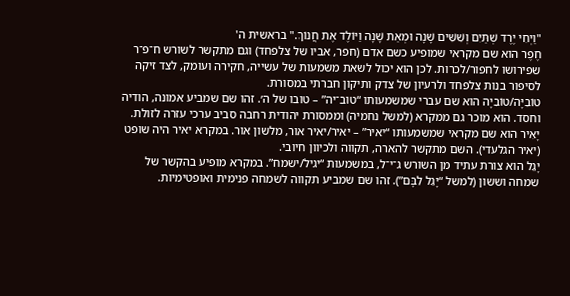"וַיְחִי יֶרֶד שְׁתַּיִם וְשִׁשִּׁים שָׁנָה וּמְאַת שָׁנָה וַיּוֹלֶד אֶת חֲנוֹךְ." בראשית ה'
חֶפֶר הוא שם מקראי שמופיע כשם אדם (חפר, אביו של צלפחד) וגם מתקשר לשורש ח־פ־ר שפירושו לחפור/לכרות. לכן הוא יכול לשאת משמעות של עשייה, חקירה ועומק, לצד זיקה לסיפור בנות צלפחד ולרעיון של צדק ותיקון חברתי במסורת.
טוֹבִיָּה/טוֹבִיָה הוא שם עברי שמשמעותו “טוב־יה” – טובו של ה׳. זהו שם שמביע אמונה, הודיה וחסד. הוא מוכר גם ממקרא (למשל נחמיה) וממסורת יהודית רחבה סביב ערכי עזרה לזולת.
יָאִיר הוא שם מקראי שמשמעותו “יאיר” – יאיר/יאיר אור, מלשון אור. במקרא יאיר היה שופט (יאיר הגלעדי). השם מתקשר להארה, תקווה ולכיוון חיובי.
יָגֵל הוא צורת עתיד מן השורש ג־י־ל, במשמעות “יגיל/ישמח”. במקרא מופיע בהקשר של שמחה וששון (למשל “יָגֵל לִבָּם”). זהו שם שמביע תקווה לשמחה פנימית ואופטימיות.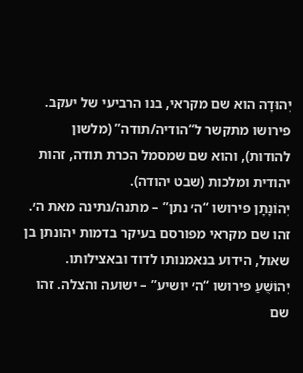יְהוּדָה הוא שם מקראי, בנו הרביעי של יעקב. פירושו מתקשר ל“הודיה/תודה” (מלשון להודות), והוא שם שמסמל הכרת תודה, זהות יהודית ומלכות (שבט יהודה).
יְהוֹנָתָן פירושו “ה׳ נתן” – מתנה/נתינה מאת ה׳. זהו שם מקראי מפורסם בעיקר בדמות יהונתן בן שאול, הידוע בנאמנותו לדוד ובאצילותו.
יְהוֹשֻׁעַ פירושו “ה׳ יושיע” – ישועה והצלה. זהו שם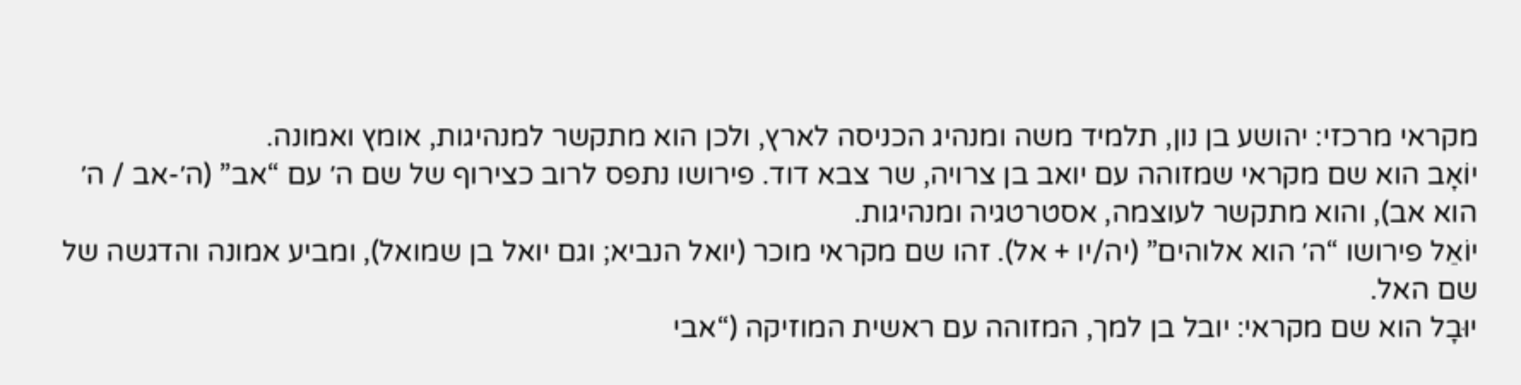מקראי מרכזי: יהושע בן נון, תלמיד משה ומנהיג הכניסה לארץ, ולכן הוא מתקשר למנהיגות, אומץ ואמונה.
יוֹאָב הוא שם מקראי שמזוהה עם יואב בן צרויה, שר צבא דוד. פירושו נתפס לרוב כצירוף של שם ה׳ עם “אב” (ה׳-אב / ה׳ הוא אב), והוא מתקשר לעוצמה, אסטרטגיה ומנהיגות.
יוֹאֵל פירושו “ה׳ הוא אלוהים” (יה/יו + אל). זהו שם מקראי מוכר (יואל הנביא; וגם יואל בן שמואל), ומביע אמונה והדגשה של שם האל.
יוּבָל הוא שם מקראי: יובל בן למך, המזוהה עם ראשית המוזיקה (“אבי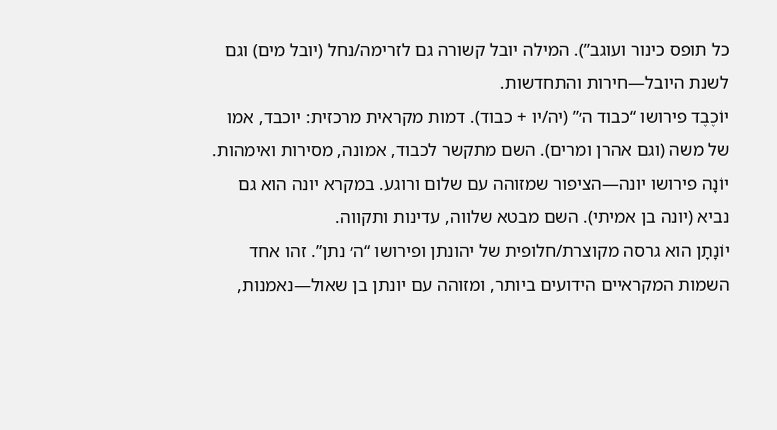כל תופס כינור ועוגב”). המילה יובל קשורה גם לזרימה/נחל (יובל מים) וגם לשנת היובל—חירות והתחדשות.
יוֹכֶבֶד פירושו “כבוד ה׳” (יה/יו + כבוד). דמות מקראית מרכזית: יוכבד, אמו של משה (וגם אהרן ומרים). השם מתקשר לכבוד, אמונה, מסירות ואימהות.
יוֹנָה פירושו יונה—הציפור שמזוהה עם שלום ורוגע. במקרא יונה הוא גם נביא (יונה בן אמיתי). השם מבטא שלווה, עדינות ותקווה.
יוֹנָתָן הוא גרסה מקוצרת/חלופית של יהונתן ופירושו “ה׳ נתן”. זהו אחד השמות המקראיים הידועים ביותר, ומזוהה עם יונתן בן שאול—נאמנות,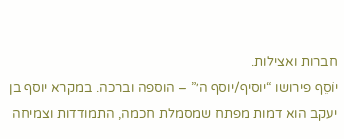חברות ואצילות.
יוֹסֵף פירושו “יוסיף/יוסף ה׳” – הוספה וברכה. במקרא יוסף בן יעקב הוא דמות מפתח שמסמלת חכמה, התמודדות וצמיחה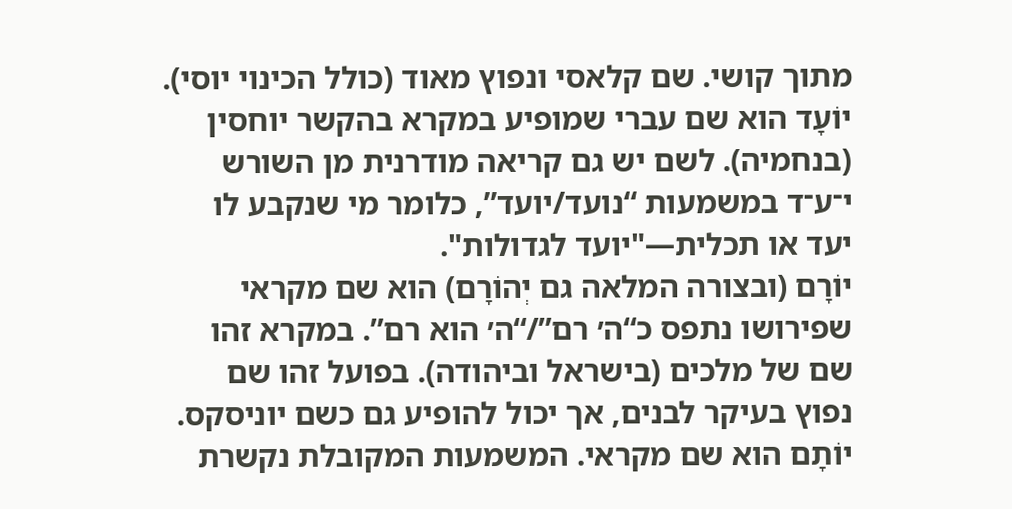מתוך קושי. שם קלאסי ונפוץ מאוד (כולל הכינוי יוסי).
יוֹעָד הוא שם עברי שמופיע במקרא בהקשר יוחסין (בנחמיה). לשם יש גם קריאה מודרנית מן השורש י־ע־ד במשמעות “נועד/יועד”, כלומר מי שנקבע לו יעד או תכלית—"יועד לגדולות".
יוֹרָם (ובצורה המלאה גם יְהוֹרָם) הוא שם מקראי שפירושו נתפס כ“ה׳ רם”/“ה׳ הוא רם”. במקרא זהו שם של מלכים (בישראל וביהודה). בפועל זהו שם נפוץ בעיקר לבנים, אך יכול להופיע גם כשם יוניסקס.
יוֹתָם הוא שם מקראי. המשמעות המקובלת נקשרת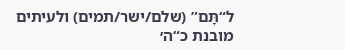ל“תָּם” (שלם/ישר/תמים) ולעיתים מובנת כ“ה׳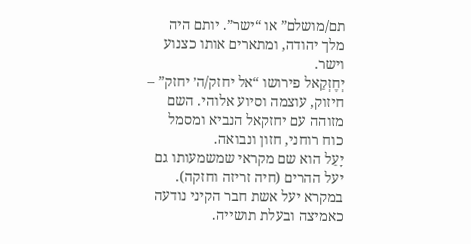תם/מושלם” או “ישר”. יותם היה מלך יהודה, ומתארים אותו כצנוע וישר.
יְחֶזְקֵאל פירושו “אל יחזק/ה׳ יחזק” – חיזוק, עוצמה וסיוע אלוהי. השם מזוהה עם יחזקאל הנביא ומסמל כוח רוחני, חזון ונבואה.
יָעֵל הוא שם מקראי שמשמעותו גם יעל ההרים (חיה זריזה וחזקה). במקרא יעל אשת חבר הקיני נודעה כאמיצה ובעלת תושייה.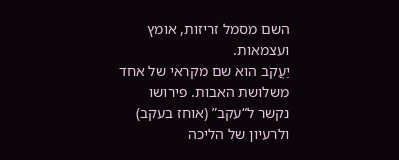השם מסמל זריזות, אומץ ועצמאות.
יַעֲקֹב הוא שם מקראי של אחד משלושת האבות. פירושו נקשר ל“עקב” (אוחז בעקב) ולרעיון של הליכה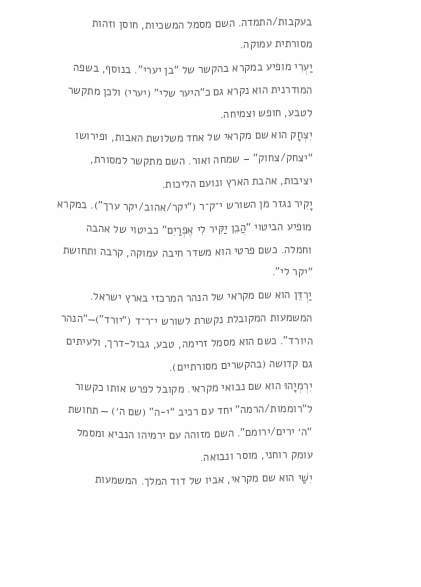בעקבות/התמדה. השם מסמל המשכיות, חוסן וזהות מסורתית עמוקה.
יַעְרִי מופיע במקרא בהקשר של “בן יערי”. בנוסף, בשפה המודרנית הוא נקרא גם כ“היער שלי” (יערי) ולכן מתקשר לטבע, חופש וצמיחה.
יִצְחָק הוא שם מקראי של אחד משלושת האבות, ופירושו “יצחק/צחוק” – שמחה ואור. השם מתקשר למסורת, יציבות, אהבת הארץ ונועם הליכות.
יָקִיר נגזר מן השורש י־ק־ר (“יקר/אהוב/יקר ערך”). במקרא מופיע הביטוי “הֲבֵן יַקִּיר לִי אֶפְרַיִם” כביטוי של אהבה וחמלה. כשם פרטי הוא משדר חיבה עמוקה, קרבה ותחושת “יקר לי”.
יַרְדֵּן הוא שם מקראי של הנהר המרכזי בארץ ישראל. המשמעות המקובלת נקשרת לשורש י־ר־ד (“יורד”)—“הנהר היורד”. כשם הוא מסמל זרימה, טבע, גבול-דרך, ולעיתים גם קדושה (בהקשרים מסורתיים).
יִרְמְיָהוּ הוא שם נבואי מקראי. מקובל לפרש אותו כקשור ל“רוממות/הרמה” יחד עם רכיב “י-ה” (שם ה׳) — תחושת “ה׳ ירים/ירומם”. השם מזוהה עם ירמיהו הנביא ומסמל עומק רוחני, מוסר ונבואה.
יִשַׁי הוא שם מקראי, אביו של דוד המלך. המשמעות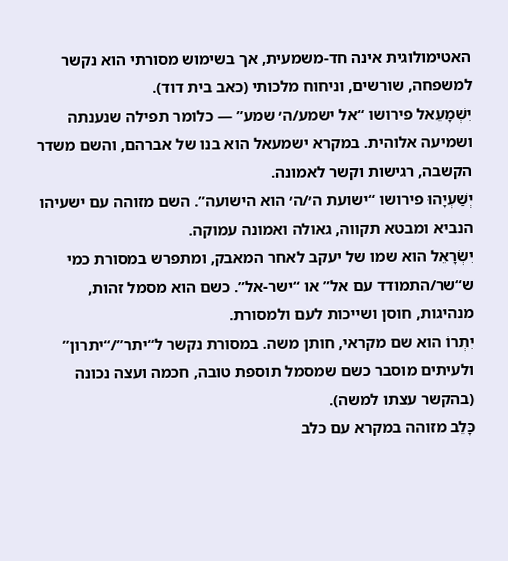האטימולוגית אינה חד-משמעית, אך בשימוש מסורתי הוא נקשר למשפחה, שורשים, וניחוח מלכותי (כאב בית דוד).
יִשְׁמָעֵאל פירושו “אל ישמע/ה׳ שמע” — כלומר תפילה שנענתה ושמיעה אלוהית. במקרא ישמעאל הוא בנו של אברהם, והשם משדר הקשבה, רגישות וקשר לאמונה.
יְשַׁעְיָהוּ פירושו “ישועת ה׳/ה׳ הוא הישועה”. השם מזוהה עם ישעיהו הנביא ומבטא תקווה, גאולה ואמונה עמוקה.
יִשְׂרָאֵל הוא שמו של יעקב לאחר המאבק, ומתפרש במסורת כמי ש“שר/התמודד עם אל” או “ישר-אל”. כשם הוא מסמל זהות, מנהיגות, חוסן ושייכות לעם ולמסורת.
יִתְרוֹ הוא שם מקראי, חותן משה. במסורת נקשר ל“יתר”/“יתרון” ולעיתים מוסבר כשם שמסמל תוספת טובה, חכמה ועצה נכונה (בהקשר עצתו למשה).
כָּלֵב מזוהה במקרא עם כלב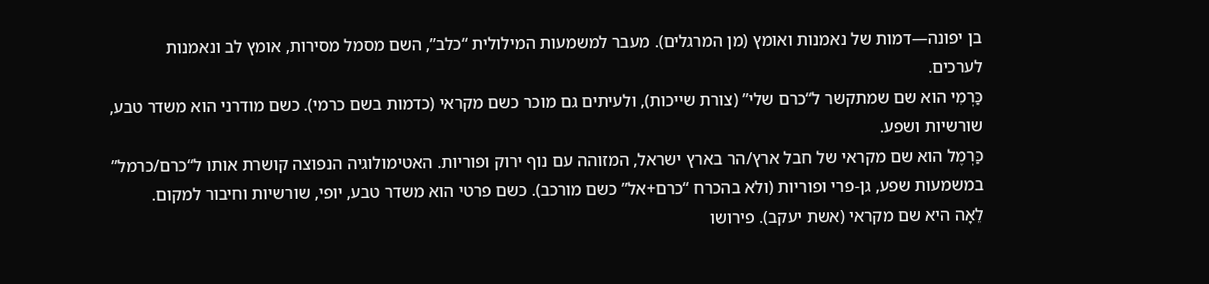בן יפונה—דמות של נאמנות ואומץ (מן המרגלים). מעבר למשמעות המילולית “כלב”, השם מסמל מסירות, אומץ לב ונאמנות לערכים.
כַּרְמִי הוא שם שמתקשר ל“כרם שלי” (צורת שייכות), ולעיתים גם מוכר כשם מקראי (כדמות בשם כרמי). כשם מודרני הוא משדר טבע, שורשיות ושפע.
כַּרְמֶל הוא שם מקראי של חבל ארץ/הר בארץ ישראל, המזוהה עם נוף ירוק ופוריות. האטימולוגיה הנפוצה קושרת אותו ל“כרם/כרמל” במשמעות שפע, גן-פרי ופוריות (ולא בהכרח “כרם+אל” כשם מורכב). כשם פרטי הוא משדר טבע, יופי, שורשיות וחיבור למקום.
לֵאָה היא שם מקראי (אשת יעקב). פירושו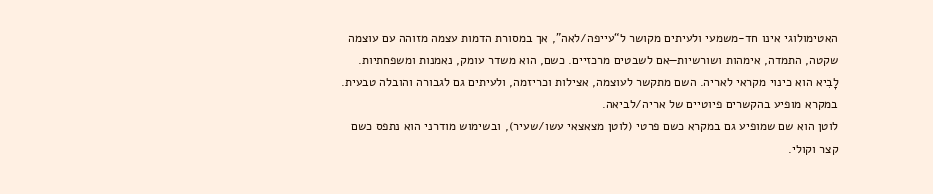האטימולוגי אינו חד-משמעי ולעיתים מקושר ל“עייפה/לאה”, אך במסורת הדמות עצמה מזוהה עם עוצמה שקטה, התמדה, אימהות ושורשיות—אם לשבטים מרכזיים. כשם, הוא משדר עומק, נאמנות ומשפחתיות.
לָבִיא הוא כינוי מקראי לאריה. השם מתקשר לעוצמה, אצילות וכריזמה, ולעיתים גם לגבורה והובלה טבעית. במקרא מופיע בהקשרים פיוטיים של אריה/לביאה.
לוטן הוא שם שמופיע גם במקרא כשם פרטי (לוטן מצאצאי עשו/שעיר), ובשימוש מודרני הוא נתפס כשם קצר וקולי.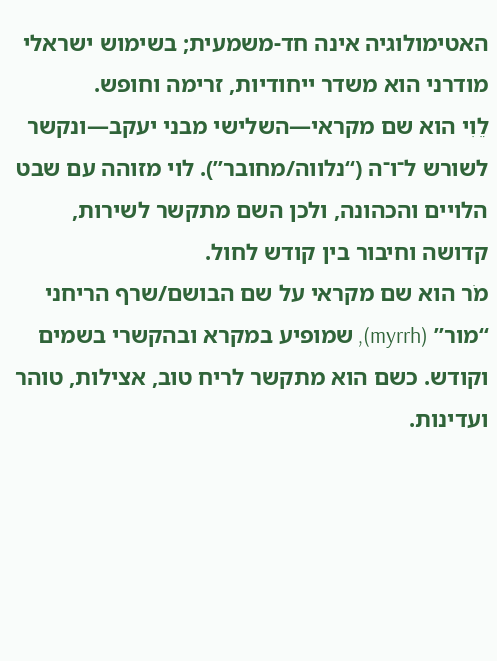האטימולוגיה אינה חד-משמעית; בשימוש ישראלי מודרני הוא משדר ייחודיות, זרימה וחופש.
לֵוִי הוא שם מקראי—השלישי מבני יעקב—ונקשר לשורש ל־ו־ה (“נלווה/מחובר”). לוי מזוהה עם שבט הלויים והכהונה, ולכן השם מתקשר לשירות, קדושה וחיבור בין קודש לחול.
מֹר הוא שם מקראי על שם הבושם/שרף הריחני “מור” (myrrh), שמופיע במקרא ובהקשרי בשמים וקודש. כשם הוא מתקשר לריח טוב, אצילות, טוהר ועדינות.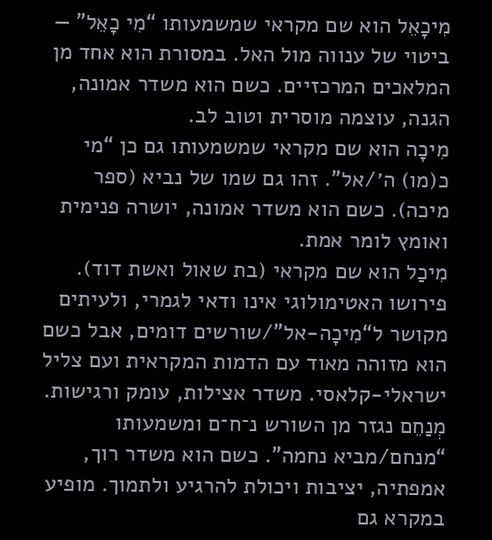מִיכָאֵל הוא שם מקראי שמשמעותו “מִי כָאֵל” — ביטוי של ענווה מול האל. במסורת הוא אחד מן המלאכים המרכזיים. כשם הוא משדר אמונה, הגנה, עוצמה מוסרית וטוב לב.
מִיכָה הוא שם מקראי שמשמעותו גם כן “מי כ(מו) ה׳/אל”. זהו גם שמו של נביא (ספר מיכה). כשם הוא משדר אמונה, יושרה פנימית ואומץ לומר אמת.
מִיכַל הוא שם מקראי (בת שאול ואשת דוד). פירושו האטימולוגי אינו ודאי לגמרי, ולעיתים מקושר ל“מִיכָה-אל”/שורשים דומים, אבל כשם הוא מזוהה מאוד עם הדמות המקראית ועם צליל ישראלי-קלאסי. משדר אצילות, עומק ורגישות.
מְנַחֵם נגזר מן השורש נ־ח־ם ומשמעותו “מנחם/מביא נחמה”. כשם הוא משדר רוך, אמפתיה, יציבות ויכולת להרגיע ולתמוך. מופיע במקרא גם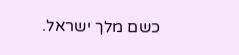כשם מלך ישראל.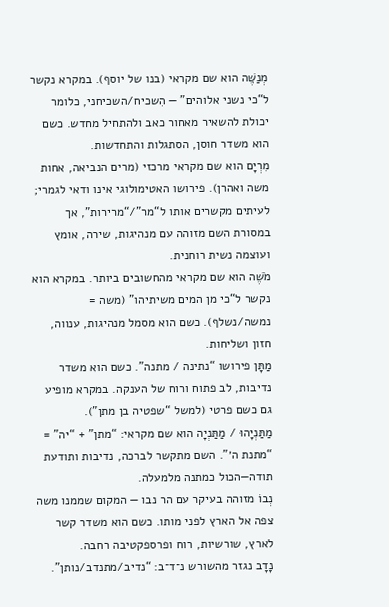מְנַשֶּׁה הוא שם מקראי (בנו של יוסף). במקרא נקשר ל“כי נשני אלוהים” — הִשכיח/השכיחני, כלומר יכולת להשאיר מאחור כאב ולהתחיל מחדש. כשם הוא משדר חוסן, הסתגלות והתחדשות.
מִרְיָם הוא שם מקראי מרכזי (מרים הנביאה, אחות משה ואהרן). פירושו האטימולוגי אינו ודאי לגמרי; לעיתים מקשרים אותו ל“מר”/“מרירות”, אך במסורת השם מזוהה עם מנהיגות, שירה, אומץ ועוצמה נשית רוחנית.
מֹשֶׁה הוא שם מקראי מהחשובים ביותר. במקרא הוא נקשר ל“כי מן המים משיתיהו” (משה = נמשה/נשלף). כשם הוא מסמל מנהיגות, ענווה, חזון ושליחות.
מַתָּן פירושו “נתינה / מתנה”. כשם הוא משדר נדיבות, לב פתוח ורוח של הענקה. במקרא מופיע גם כשם פרטי (למשל “שפטיה בן מתן”).
מַתַּנְיָהוּ / מַתַּנְיָה הוא שם מקראי: “מתן” + “יה” = “מתנת ה׳”. השם מתקשר לברכה, נדיבות ותודעת תודה—הכול כמתנה מלמעלה.
נְבוֹ מזוהה בעיקר עם הר נבו — המקום שממנו משה צפה אל הארץ לפני מותו. כשם הוא משדר קשר לארץ, שורשיות, רוח ופרספקטיבה רחבה.
נָדָב נגזר מהשורש נ־ד־ב: “נדיב/מתנדב/נותן”.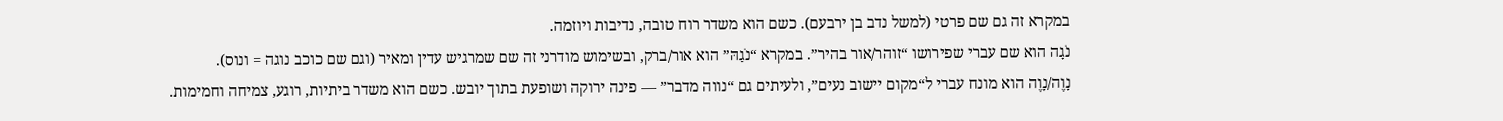במקרא זה גם שם פרטי (למשל נדב בן ירבעם). כשם הוא משדר רוח טובה, נדיבות ויוזמה.
נֹגָה הוא שם עברי שפירושו “זוהר/אור בהיר”. במקרא “נֹגַהּ” הוא אור/ברק, ובשימוש מודרני זה שם שמרגיש עדין ומאיר (וגם שם כוכב נוגה = ונוס).
נָוֶה/נָוֶה הוא מונח עברי ל“מקום יישוב נעים”, ולעיתים גם “נווה מדבר” — פינה ירוקה ושופעת בתוך יובש. כשם הוא משדר ביתיות, רוגע, צמיחה וחמימות.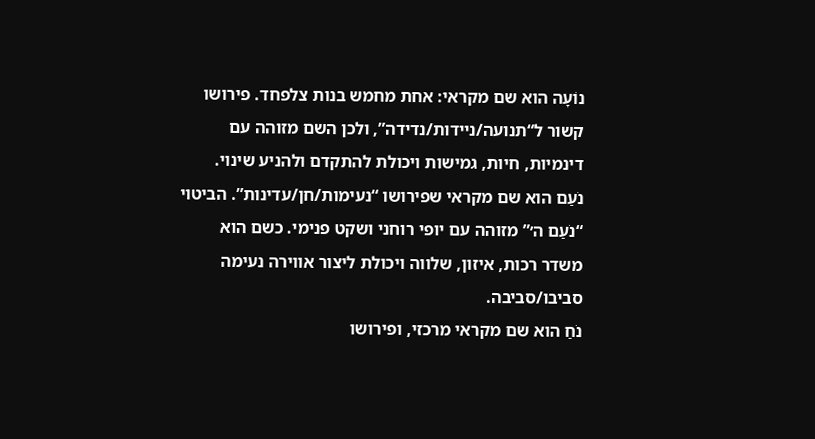נוֹעָה הוא שם מקראי: אחת מחמש בנות צלפחד. פירושו קשור ל“תנועה/ניידות/נדידה”, ולכן השם מזוהה עם דינמיות, חיות, גמישות ויכולת להתקדם ולהניע שינוי.
נֹעַם הוא שם מקראי שפירושו “נעימות/חן/עדינות”. הביטוי “נֹעַם ה׳” מזוהה עם יופי רוחני ושקט פנימי. כשם הוא משדר רכות, איזון, שלווה ויכולת ליצור אווירה נעימה סביבו/סביבה.
נֹחַ הוא שם מקראי מרכזי, ופירושו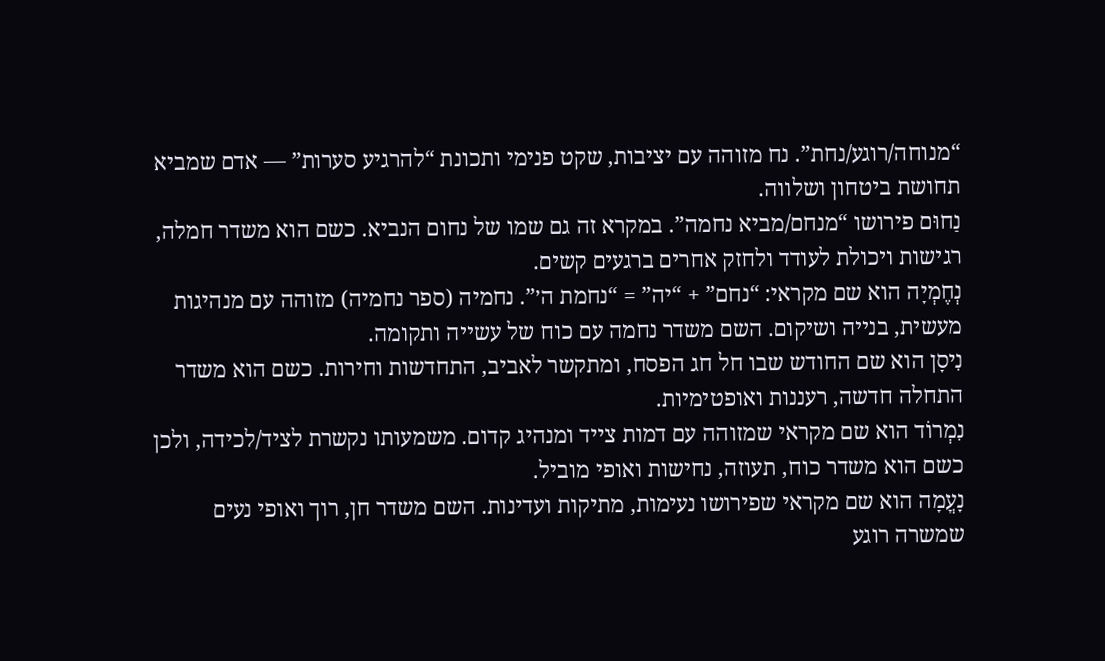“מנוחה/רוגע/נחת”. נח מזוהה עם יציבות, שקט פנימי ותכונת “להרגיע סערות” — אדם שמביא תחושת ביטחון ושלווה.
נַחוּם פירושו “מנחם/מביא נחמה”. במקרא זה גם שמו של נחום הנביא. כשם הוא משדר חמלה, רגישות ויכולת לעודד ולחזק אחרים ברגעים קשים.
נְחֶמְיָה הוא שם מקראי: “נחם” + “יה” = “נחמת ה׳”. נחמיה (ספר נחמיה) מזוהה עם מנהיגות מעשית, בנייה ושיקום. השם משדר נחמה עם כוח של עשייה ותקומה.
נִיסָן הוא שם החודש שבו חל חג הפסח, ומתקשר לאביב, התחדשות וחירות. כשם הוא משדר התחלה חדשה, רעננות ואופטימיות.
נִמְרוֹד הוא שם מקראי שמזוהה עם דמות צייד ומנהיג קדום. משמעותו נקשרת לציד/לכידה, ולכן כשם הוא משדר כוח, תעוזה, נחישות ואופי מוביל.
נָעֳמָה הוא שם מקראי שפירושו נעימות, מתיקות ועדינות. השם משדר חן, רוך ואופי נעים שמשרה רוגע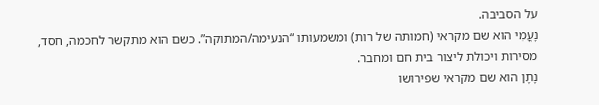על הסביבה.
נָעֳמִי הוא שם מקראי (חמותה של רות) ומשמעותו “הנעימה/המתוקה”. כשם הוא מתקשר לחכמה, חסד, מסירות ויכולת ליצור בית חם ומחבר.
נָתָן הוא שם מקראי שפירושו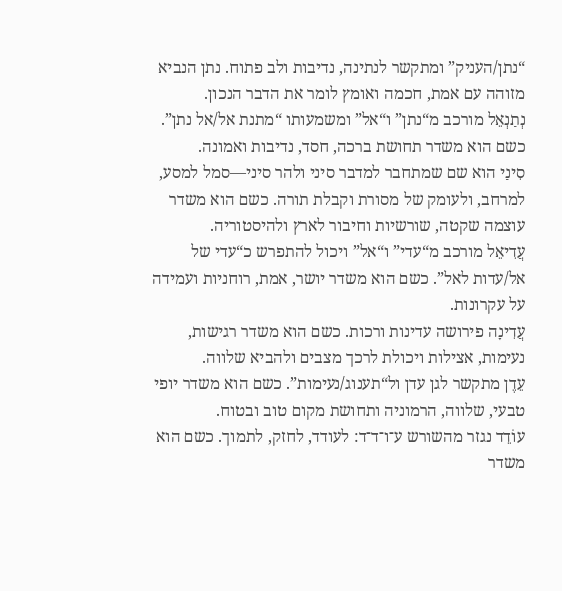“נתן/העניק” ומתקשר לנתינה, נדיבות ולב פתוח. נתן הנביא מזוהה עם אמת, חכמה ואומץ לומר את הדבר הנכון.
נְתַנְאֵל מורכב מ“נתן” ו“אל” ומשמעותו “מתנת אל/אל נתן”. כשם הוא משדר תחושת ברכה, חסד, נדיבות ואמונה.
סִינַי הוא שם שמתחבר למדבר סיני ולהר סיני—סמל למסע, למרחב, ולעומק של מסורת וקבלת תורה. כשם הוא משדר עוצמה שקטה, שורשיות וחיבור לארץ ולהיסטוריה.
עֲדִיאֵל מורכב מ“עדי” ו“אל” ויכול להתפרש כ“עדי של אל/עדות לאל”. כשם הוא משדר יושר, אמת, רוחניות ועמידה על עקרונות.
עֲדִינָה פירושה עדינות ורכות. כשם הוא משדר רגישות, נעימות, אצילות ויכולת לרכך מצבים ולהביא שלווה.
עֵדֶן מתקשר לגן עדן ול“תענוג/נעימות”. כשם הוא משדר יופי טבעי, שלווה, הרמוניה ותחושת מקום טוב ובטוח.
עוֹדֵד נגזר מהשורש ע־ו־ד־ד: לעודד, לחזק, לתמוך. כשם הוא משדר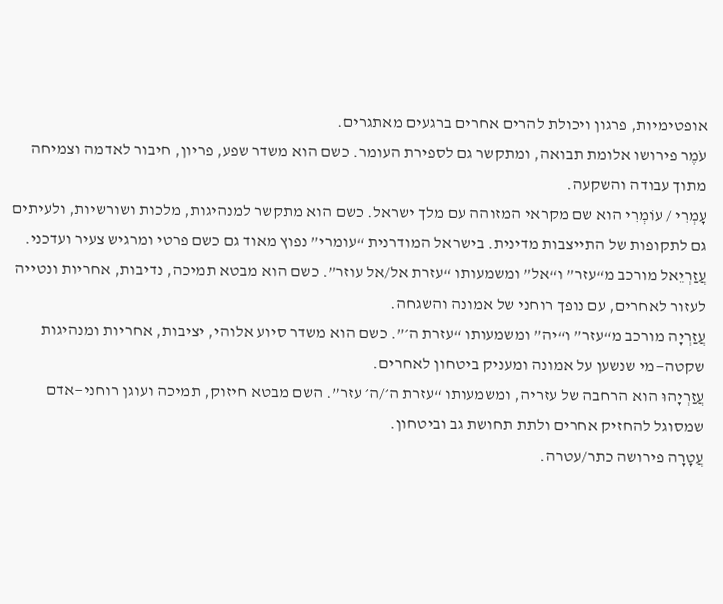אופטימיות, פרגון ויכולת להרים אחרים ברגעים מאתגרים.
עֹמֶר פירושו אלומת תבואה, ומתקשר גם לספירת העומר. כשם הוא משדר שפע, פריון, חיבור לאדמה וצמיחה מתוך עבודה והשקעה.
עָמְרִי / עוֹמְרִי הוא שם מקראי המזוהה עם מלך ישראל. כשם הוא מתקשר למנהיגות, מלכות ושורשיות, ולעיתים גם לתקופות של התייצבות מדינית. בישראל המודרנית “עומרי” נפוץ מאוד גם כשם פרטי ומרגיש צעיר ועדכני.
עֲזַרְיֵאל מורכב מ“עזר” ו“אל” ומשמעותו “עזרת אל/אל עוזר”. כשם הוא מבטא תמיכה, נדיבות, אחריות ונטייה לעזור לאחרים, עם נופך רוחני של אמונה והשגחה.
עֲזַרְיָה מורכב מ“עזר” ו“יה” ומשמעותו “עזרת ה׳”. כשם הוא משדר סיוע אלוהי, יציבות, אחריות ומנהיגות שקטה—מי שנשען על אמונה ומעניק ביטחון לאחרים.
עֲזַרְיָהוּ הוא הרחבה של עזריה, ומשמעותו “עזרת ה׳/ה׳ עזר”. השם מבטא חיזוק, תמיכה ועוגן רוחני—אדם שמסוגל להחזיק אחרים ולתת תחושת גב וביטחון.
עֲטָרָה פירושה כתר/עטרה.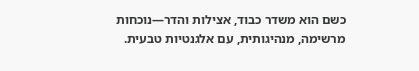כשם הוא משדר כבוד, אצילות והדר—נוכחות מרשימה, מנהיגותית, עם אלגנטיות טבעית.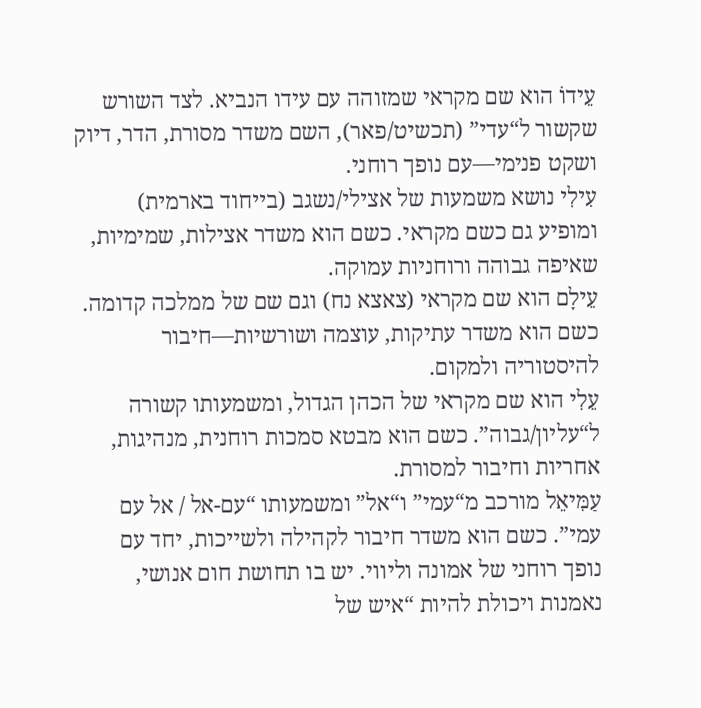עֵידוֹ הוא שם מקראי שמזוהה עם עידו הנביא. לצד השורש שקשור ל“עדי” (תכשיט/פאר), השם משדר מסורת, הדר, דיוק ושקט פנימי—עם נופך רוחני.
עִילִי נושא משמעות של אצילי/נשגב (בייחוד בארמית) ומופיע גם כשם מקראי. כשם הוא משדר אצילות, שמימיות, שאיפה גבוהה ורוחניות עמוקה.
עֵילָם הוא שם מקראי (צאצא נח) וגם שם של ממלכה קדומה. כשם הוא משדר עתיקות, עוצמה ושורשיות—חיבור להיסטוריה ולמקום.
עֵלִי הוא שם מקראי של הכהן הגדול, ומשמעותו קשורה ל“עליון/גבוה”. כשם הוא מבטא סמכות רוחנית, מנהיגות, אחריות וחיבור למסורת.
עַמִּיאֵל מורכב מ“עמי” ו“אל” ומשמעותו “עם-אל / אל עם עמי”. כשם הוא משדר חיבור לקהילה ולשייכות, יחד עם נופך רוחני של אמונה וליווי. יש בו תחושת חום אנושי, נאמנות ויכולת להיות “איש של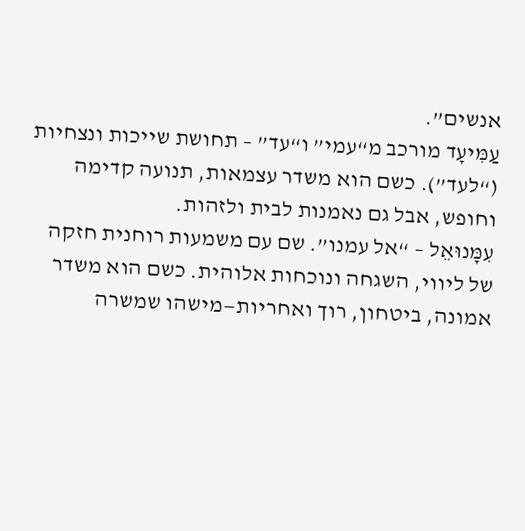אנשים”.
עַמִּיעָד מורכב מ“עמי” ו“עד” – תחושת שייכות ונצחיות (“לעד”). כשם הוא משדר עצמאות, תנועה קדימה וחופש, אבל גם נאמנות לבית ולזהות.
עִמָּנוּאֵל – “אל עמנו”. שם עם משמעות רוחנית חזקה של ליווי, השגחה ונוכחות אלוהית. כשם הוא משדר אמונה, ביטחון, רוך ואחריות—מישהו שמשרה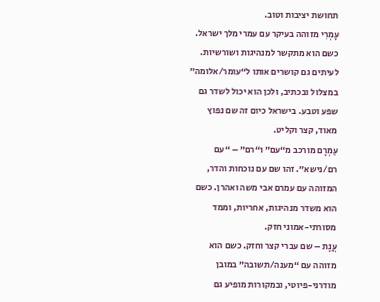תחושת יציבות וטוב.
עָמְרִי מזוהה בעיקר עם עמרי מלך ישראל. כשם הוא מתקשר למנהיגות ושורשיות. לעיתים גם קושרים אותו ל“עומר/אלומה” במצלול ובכתיב, ולכן הוא יכול לשדר גם שפע וטבע. בישראל כיום זה שם נפוץ מאוד, קצר וקליט.
עַמְרָם מורכב מ“עם” ו“רם” – “עם רם/נישא”. זהו שם עם נוכחות והדר, המזוהה עם עמרם אבי משה ואהרן. כשם הוא משדר מנהיגות, אחריות, וממד מסורתי-אמוני חזק.
עֲנָת – שם עברי קצר וחזק. כשם הוא מזוהה עם “מענה/תשובה” במובן מודרני-פיוטי, ובמקורות מופיע גם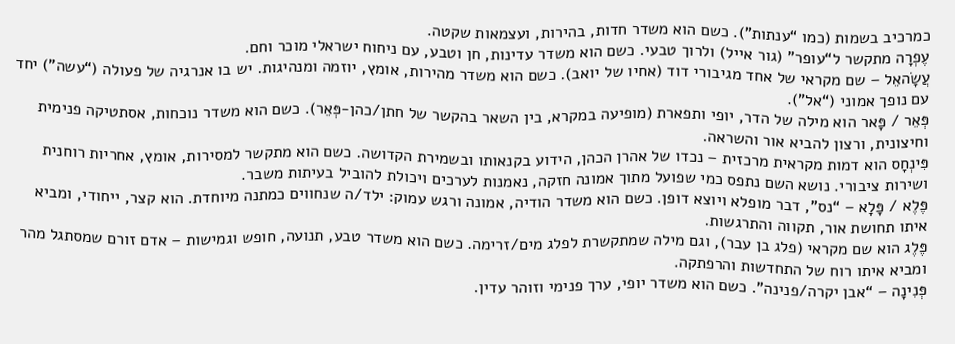כמרכיב בשמות (כמו “ענתות”). כשם הוא משדר חדות, בהירות, ועצמאות שקטה.
עֶפְרָה מתקשר ל“עופר” (גור אייל) ולרוך טבעי. כשם הוא משדר עדינות, חן וטבע, עם ניחוח ישראלי מוכר וחם.
עֲשָׂהאֵל – שם מקראי של אחד מגיבורי דוד (אחיו של יואב). כשם הוא משדר מהירות, אומץ, יוזמה ומנהיגות. יש בו אנרגיה של פעולה (“עשה”) יחד עם נופך אמוני (“אל”).
פְּאֵר / פָּאר הוא מילה של הדר, יופי ותפארת (מופיעה במקרא, בין השאר בהקשר של חתן/כהן-פְּאֵר). כשם הוא משדר נוכחות, אסתטיקה פנימית וחיצונית, ורצון להביא אור והשראה.
פִּינְחָס הוא דמות מקראית מרכזית – נכדו של אהרן הכהן, הידוע בקנאותו ובשמירת הקדושה. כשם הוא מתקשר למסירות, אומץ, אחריות רוחנית ושירות ציבורי. נושא השם נתפס כמי שפועל מתוך אמונה חזקה, נאמנות לערכים ויכולת להוביל בעיתות משבר.
פֶּלֶא / פָּלָא – “נס”, דבר מופלא ויוצא דופן. כשם הוא משדר הודיה, אמונה ורגש עמוק: ילד/ה שנחווים כמתנה מיוחדת. הוא קצר, ייחודי, ומביא איתו תחושת אור, תקווה והתרגשות.
פֶּלֶג הוא שם מקראי (פלג בן עבר), וגם מילה שמתקשרת לפלג מים/זרימה. כשם הוא משדר טבע, תנועה, חופש וגמישות – אדם זורם שמסתגל מהר ומביא איתו רוח של התחדשות והרפתקה.
פְּנִינָה – “אבן יקרה/פנינה”. כשם הוא משדר יופי, ערך פנימי וזוהר עדין.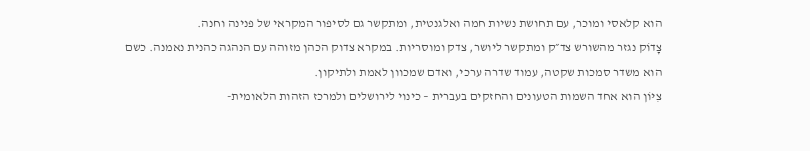הוא קלאסי ומוכר, עם תחושת נשיות חמה ואלגנטית, ומתקשר גם לסיפור המקראי של פנינה וחנה.
צָדוֹק נגזר מהשורש צד״ק ומתקשר ליושר, צדק ומוסריות. במקרא צדוק הכהן מזוהה עם הנהגה כהנית נאמנה. כשם הוא משדר סמכות שקטה, עמוד שדרה ערכי, ואדם שמכוון לאמת ולתיקון.
צִיּוֹן הוא אחד השמות הטעונים והחזקים בעברית – כינוי לירושלים ולמרכז הזהות הלאומית-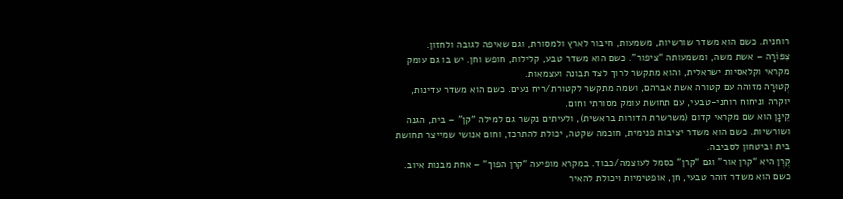רוחנית. כשם הוא משדר שורשיות, משמעות, חיבור לארץ ולמסורת, וגם שאיפה לגובה ולחזון.
צִפּוֹרָה – אשת משה, ומשמעותה “ציפור”. כשם הוא משדר טבע, קלילות, חופש וחן. יש בו גם עומק מקראי וקלאסיות ישראלית, והוא מתקשר לרוך לצד תבונה ועצמאות.
קְטוּרָה מזוהה עם קטורה אשת אברהם, ושמה מתקשר לקטורת/ריח נעים. כשם הוא משדר עדינות, יוקרה וניחוח רוחני-טבעי, עם תחושת עומק מסורתי וחום.
קֵינָן הוא שם מקראי קדום (משרשרת הדורות בראשית), ולעיתים נקשר גם למילה “קן” – בית, הגנה ושורשיות. כשם הוא משדר יציבות פנימית, חוכמה שקטה, יכולת להתרכז, וחום אנושי שמייצר תחושת בית וביטחון לסביבה.
קֶרֶן היא “קרן אור” וגם “קרן” כסמל לעוצמה/כבוד. במקרא מופיעה “קרן הפוך” – אחת מבנות איוב. כשם הוא משדר זוהר טבעי, חן, אופטימיות ויכולת להאיר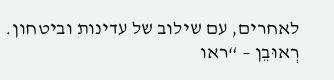לאחרים, עם שילוב של עדינות וביטחון.
רְאוּבֵן – “ראו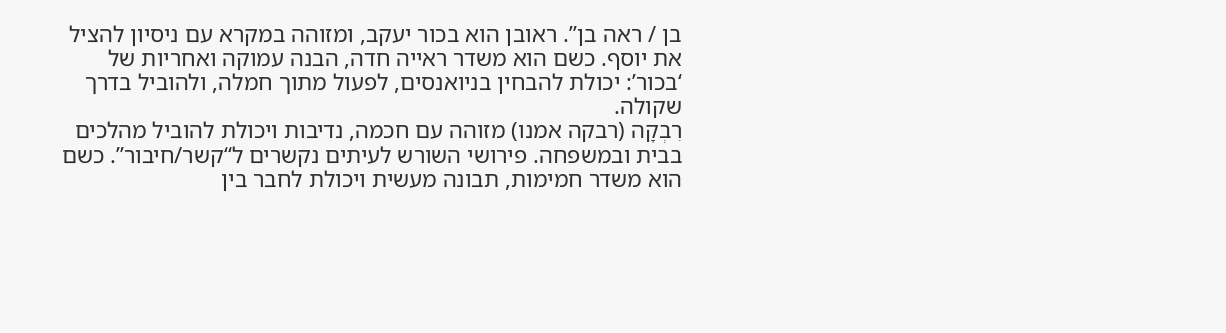בן / ראה בן”. ראובן הוא בכור יעקב, ומזוהה במקרא עם ניסיון להציל את יוסף. כשם הוא משדר ראייה חדה, הבנה עמוקה ואחריות של ‘בכור’: יכולת להבחין בניואנסים, לפעול מתוך חמלה, ולהוביל בדרך שקולה.
רִבְקָה (רבקה אמנו) מזוהה עם חכמה, נדיבות ויכולת להוביל מהלכים בבית ובמשפחה. פירושי השורש לעיתים נקשרים ל“קשר/חיבור”. כשם הוא משדר חמימות, תבונה מעשית ויכולת לחבר בין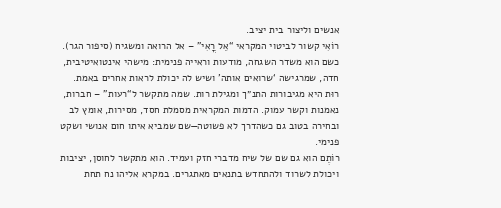אנשים וליצור בית יציב.
רוֹאִי קשור לביטוי המקראי “אֵל רֳאִי” – אל הרואה ומשגיח (סיפור הגר). כשם הוא משדר השגחה, מודעות וראייה פנימית: מישהי אינטואיטיבית, חדה, שמרגישה ‘שרואים אותה’ ושיש לה יכולת לראות אחרים באמת.
רוּת היא מגיבורות התנ״ך ומגילת רות. שמה מתקשר ל“רעות” – חברות, נאמנות וקשר עמוק. הדמות המקראית מסמלת חסד, מסירות, אומץ לב ובחירה בטוב גם כשהדרך לא פשוטה—שם שמביא איתו חום אנושי ושקט פנימי.
רוֹתֶם הוא גם שם של שיח מדברי חזק ועמיד. הוא מתקשר לחוסן, יציבות ויכולת לשרוד ולהתחדש בתנאים מאתגרים. במקרא אליהו נח תחת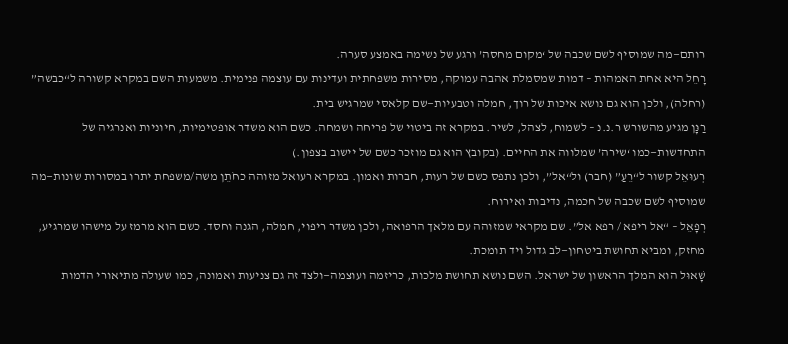רותם—מה שמוסיף לשם שכבה של ‘מקום מחסה’ ורגע של נשימה באמצע סערה.
רָחֵל היא אחת האמהות – דמות שמסמלת אהבה עמוקה, מסירות משפחתית ועדינות עם עוצמה פנימית. משמעות השם במקרא קשורה ל“כבשה” (רחלה), ולכן הוא גם נושא איכות של רוך, חמלה וטבעיות—שם קלאסי שמרגיש בית.
רַנָּן מגיע מהשורש ר.נ.נ – לשמוח, לצהל, לשיר. במקרא זה ביטוי של פריחה ושמחה. כשם הוא משדר אופטימיות, חיוניות ואנרגיה של התחדשות—כמו ‘שירה’ שמלווה את החיים. (בקובץ הוא גם מוזכר כשם של יישוב בצפון.)
רְעוּאֵל קשור ל“רֵעַ” (חבר) ול“אל”, ולכן נתפס כשם של רעות, חברות ואמון. במקרא רעואל מזוהה כחֹתֵן משה/משפחת יתרו במסורות שונות—מה שמוסיף לשם שכבה של חכמה, נדיבות ואירוח.
רְפָאֵל – “אל ריפא / רפא אל”. שם מקראי שמזוהה עם מלאך הרפואה, ולכן משדר ריפוי, חמלה, הגנה וחסד. כשם הוא מרמז על מישהו שמרגיע, מחזק, ומביא תחושת ביטחון—לב גדול ויד תומכת.
שָׁאוּל הוא המלך הראשון של ישראל. השם נושא תחושת מלכות, כריזמה ועוצמה—ולצד זה גם צניעות ואמונה, כמו שעולה מתיאורי הדמות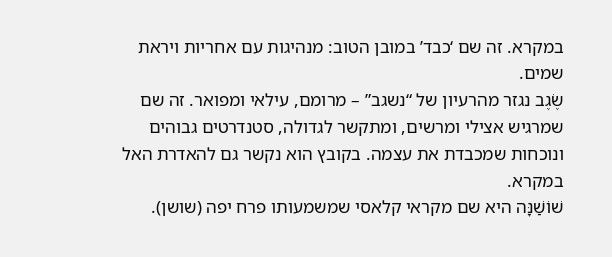במקרא. זה שם ‘כבד’ במובן הטוב: מנהיגות עם אחריות ויראת שמים.
שֶׂגֶב נגזר מהרעיון של “נשגב” – מרומם, עילאי ומפואר. זה שם שמרגיש אצילי ומרשים, ומתקשר לגדולה, סטנדרטים גבוהים ונוכחות שמכבדת את עצמה. בקובץ הוא נקשר גם להאדרת האל במקרא.
שׁוֹשַׁנָּה היא שם מקראי קלאסי שמשמעותו פרח יפה (שושן).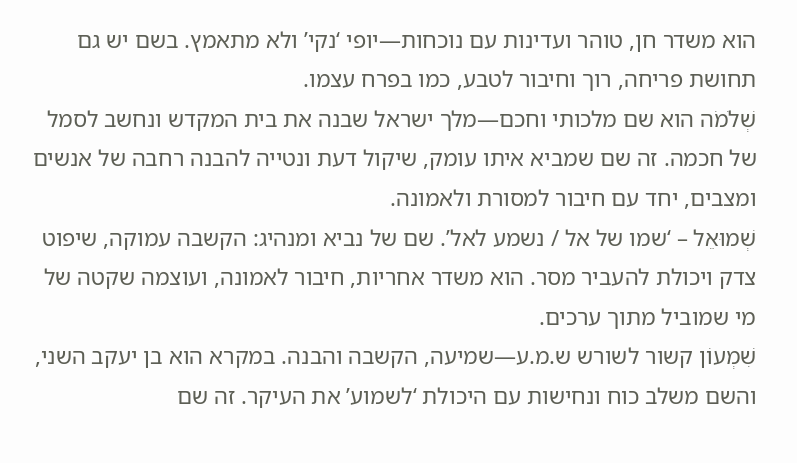הוא משדר חן, טוהר ועדינות עם נוכחות—יופי ‘נקי’ ולא מתאמץ. בשם יש גם תחושת פריחה, רוך וחיבור לטבע, כמו בפרח עצמו.
שְׁלֹמֹה הוא שם מלכותי וחכם—מלך ישראל שבנה את בית המקדש ונחשב לסמל של חכמה. זה שם שמביא איתו עומק, שיקול דעת ונטייה להבנה רחבה של אנשים ומצבים, יחד עם חיבור למסורת ולאמונה.
שְׁמוּאֵל – ‘שמו של אל / נשמע לאל’. שם של נביא ומנהיג: הקשבה עמוקה, שיפוט צדק ויכולת להעביר מסר. הוא משדר אחריות, חיבור לאמונה, ועוצמה שקטה של מי שמוביל מתוך ערכים.
שִׁמְעוֹן קשור לשורש ש.מ.ע—שמיעה, הקשבה והבנה. במקרא הוא בן יעקב השני, והשם משלב כוח ונחישות עם היכולת ‘לשמוע’ את העיקר. זה שם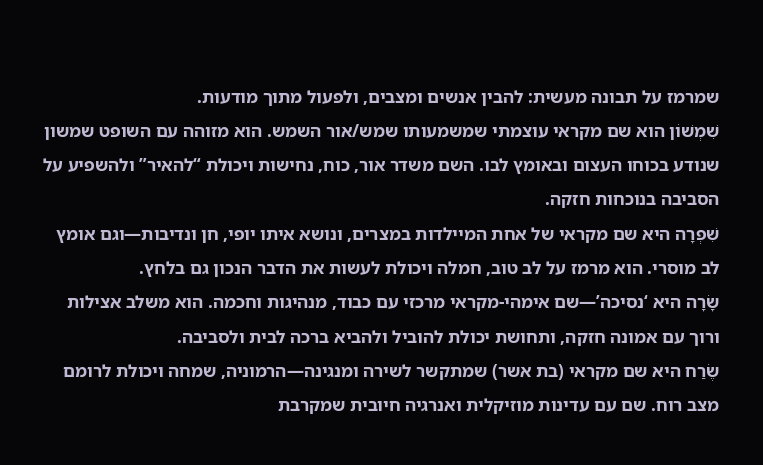שמרמז על תבונה מעשית: להבין אנשים ומצבים, ולפעול מתוך מודעות.
שִׁמְשׁוֹן הוא שם מקראי עוצמתי שמשמעותו שמש/אור השמש. הוא מזוהה עם השופט שמשון שנודע בכוחו העצום ובאומץ לבו. השם משדר אור, כוח, נחישות ויכולת “להאיר” ולהשפיע על הסביבה בנוכחות חזקה.
שִׁפְרָה היא שם מקראי של אחת המיילדות במצרים, ונושא איתו יופי, חן ונדיבות—וגם אומץ לב מוסרי. הוא מרמז על לב טוב, חמלה ויכולת לעשות את הדבר הנכון גם בלחץ.
שָׂרָה היא ‘נסיכה’—שם אימהי-מקראי מרכזי עם כבוד, מנהיגות וחכמה. הוא משלב אצילות ורוך עם אמונה חזקה, ותחושת יכולת להוביל ולהביא ברכה לבית ולסביבה.
שֶׂרַח היא שם מקראי (בת אשר) שמתקשר לשירה ומנגינה—הרמוניה, שמחה ויכולת לרומם מצב רוח. שם עם עדינות מוזיקלית ואנרגיה חיובית שמקרבת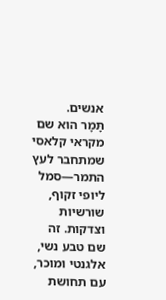אנשים.
תָּמָר הוא שם מקראי קלאסי שמתחבר לעץ התמר—סמל ליופי זקוף, שורשיות וצדקות. זה שם טבע נשי, אלגנטי ומוכר, עם תחושת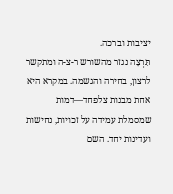יציבות וברכה.
תִּרְצָה נגזר מהשורש ר-צ-ה ומתקשר לרצון, בחירה והגשמה. במקרא היא אחת מבנות צלפחד—דמות שמסמלת עמידה על זכויות, נחישות ועדינות יחד. השם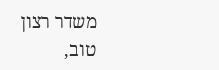משדר רצון טוב,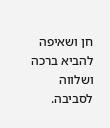חן ושאיפה להביא ברכה ושלווה לסביבה.